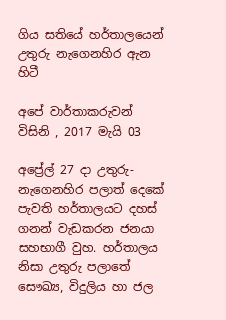ගිය සතියේ හර්තාලයෙන් උතුරු නැගෙනහිර ඇන හිටී

අපේ වාර්තාකරුවන් විසිනි , 2017 මැයි 03

අප්‍රේල් 27 දා උතුරු-නැගෙනහිර පලාත් දෙකේ පැවති හර්තාලයට දහස් ගනන් වැඩකරන ජනයා සහභාගී වුහ. හර්තාලය නිසා උතුරු පලාතේ සෞඛ්‍ය, විදුලිය හා ජල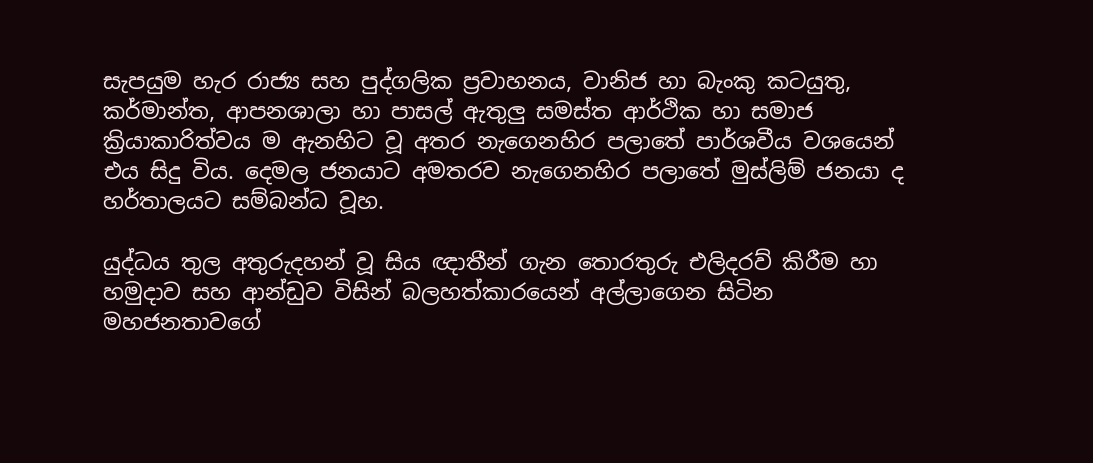සැපයුම හැර රාජ්‍ය සහ පුද්ගලික ප්‍රවාහනය, වානිජ හා බැංකු කටයුතු, කර්මාන්ත, ආපනශාලා හා පාසල් ඇතුලු සමස්ත ආර්ථික හා සමාජ ක්‍රියාකාරිත්වය ම ඇනහිට වූ අතර නැගෙනහිර පලාතේ පාර්ශවීය වශයෙන් එය සිදු විය. දෙමල ජනයාට අමතරව නැගෙනහිර පලාතේ මුස්ලිම් ජනයා ද හර්තාලයට සම්බන්ධ වූහ.

යුද්ධය තුල අතුරුදහන් වූ සිය ඥාතීන් ගැන තොරතුරු එලිදරව් කිරීම හා හමුදාව සහ ආන්ඩුව විසින් බලහත්කාරයෙන් අල්ලාගෙන සිටින මහජනතාවගේ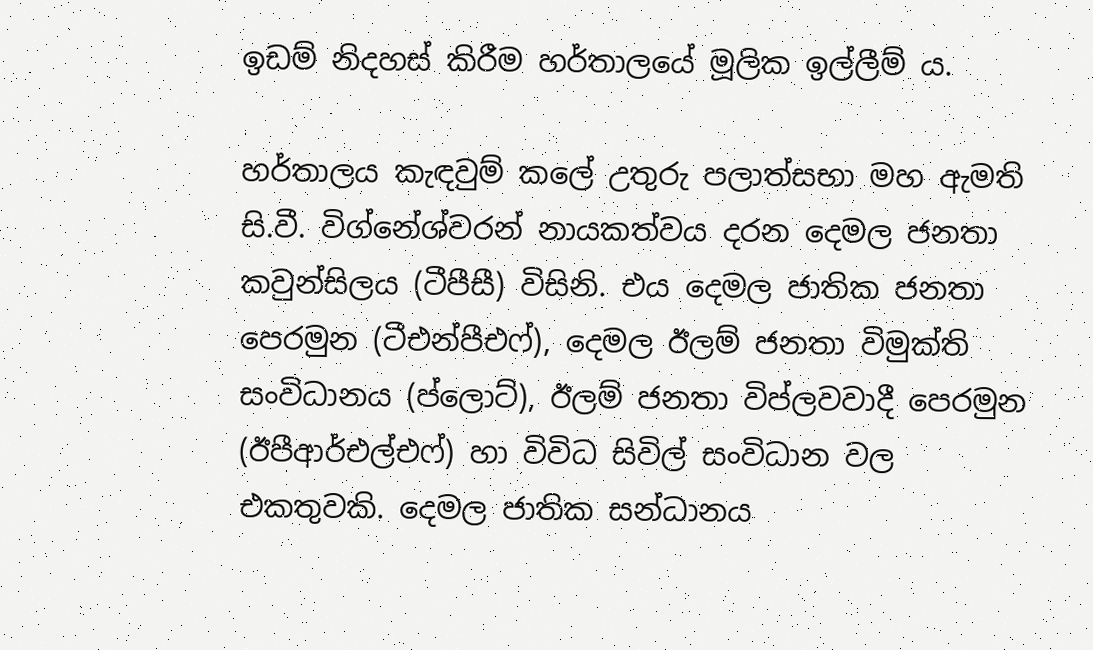ඉඩම් නිදහස් කිරීම හර්තාලයේ මූලික ඉල්ලීම් ය.

හර්තාලය කැඳවුම් කලේ උතුරු පලාත්සභා මහ ඇමති සි.වී. විග්නේශ්වරන් නායකත්වය දරන දෙමල ජනතා කවුන්සිලය (ටීපීසී) විසිනි. එය දෙමල ජාතික ජනතා පෙරමුන (ටීඑන්පීඑෆ්), දෙමල ඊලම් ජනතා විමුක්ති සංවිධානය (ප්ලොට්), ඊලම් ජනතා විප්ලවවාදී පෙරමුන (ඊපීආර්එල්එෆ්) හා විවිධ සිවිල් සංවිධාන වල එකතුවකි. දෙමල ජාතික සන්ධානය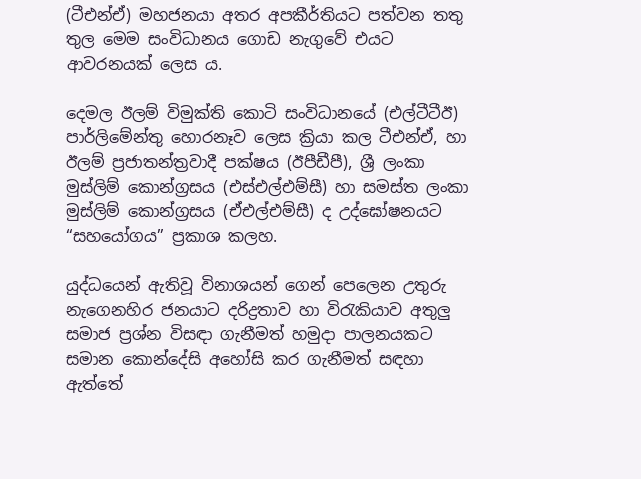(ටීඑන්ඒ) මහජනයා අතර අපකීර්තියට පත්වන තතු තුල මෙම සංවිධානය ගොඩ නැගුවේ එයට ආවරනයක් ලෙස ය.

දෙමල ඊලම් විමුක්ති කොටි සංවිධානයේ (එල්ටීටීඊ) පාර්ලිමේන්තු හොරනෑව ලෙස ක්‍රියා කල ටීඑන්ඒ, හා ඊලම් ප්‍රජාතන්ත්‍රවාදී පක්ෂය (ඊපීඩීපී), ශ්‍රී ලංකා මුස්ලිම් කොන්ග්‍රසය (එස්එල්එම්සී) හා සමස්ත ලංකා මුස්ලිම් කොන්ග්‍රසය (ඒඑල්එම්සී) ද උද්ඝෝෂනයට “සහයෝගය” ප්‍රකාශ කලහ.

යුද්ධයෙන් ඇතිවූ විනාශයන් ගෙන් පෙලෙන උතුරු නැගෙනහිර ජනයාට දරිද්‍රතාව හා විරැකියාව අතුලු සමාජ ප්‍රශ්න විසඳා ගැනීමත් හමුදා පාලනයකට සමාන කොන්දේසි අහෝසි කර ගැනීමත් සඳහා ඇත්තේ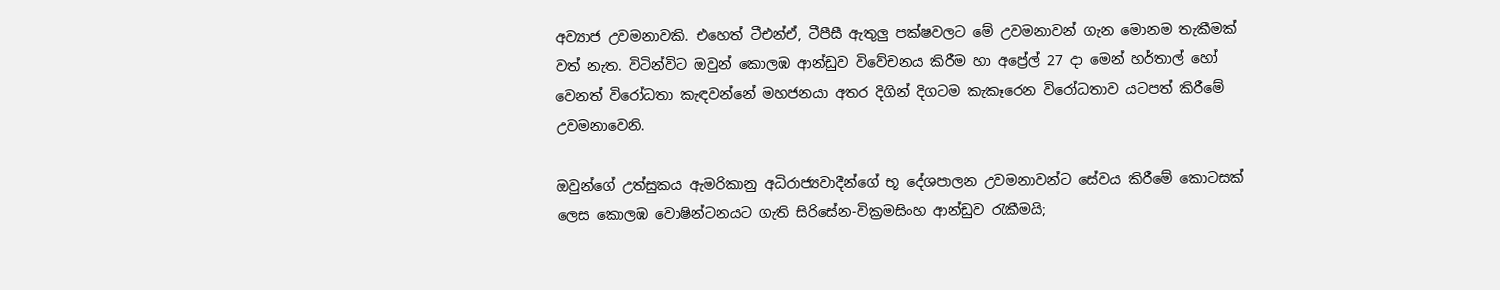අව්‍යාජ උවමනාවකි. එහෙත් ටීඑන්ඒ, ටීපීසී ඇතුලු පක්ෂවලට මේ උවමනාවන් ගැන මොනම තැකීමක් වත් නැත. විටින්විට ඔවුන් කොලඹ ආන්ඩුව විවේචනය කිරීම හා අප්‍රේල් 27 දා මෙන් හර්තාල් හෝ වෙනත් විරෝධතා කැඳවන්නේ මහජනයා අතර දිගින් දිගටම කැකෑරෙන විරෝධතාව යටපත් කිරීමේ උවමනාවෙනි.

ඔවුන්ගේ උත්සුකය ඇමරිකානු අධිරාජ්‍යවාදීන්ගේ භූ දේශපාලන උවමනාවන්ට සේවය කිරීමේ කොටසක් ලෙස කොලඹ වොෂින්ටනයට ගැති සිරිසේන-වික්‍රමසිංහ ආන්ඩුව රැකීමයි;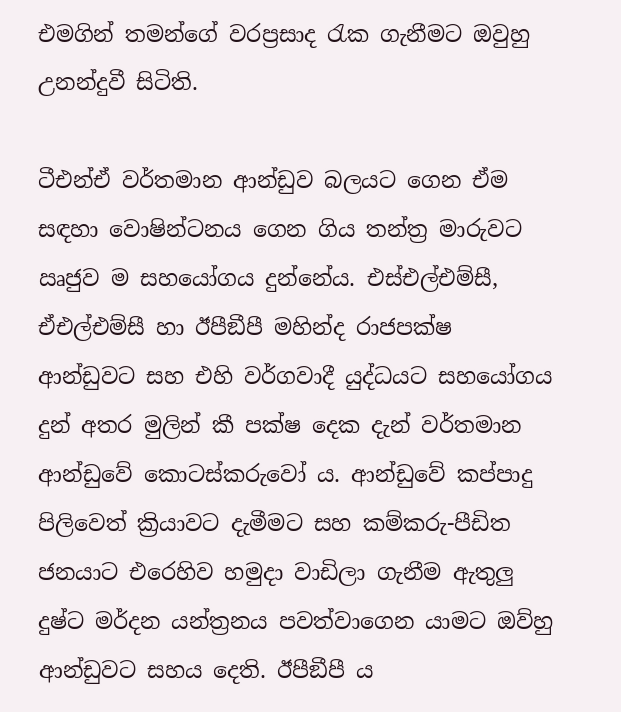එමගින් තමන්ගේ වරප්‍රසාද රැක ගැනීමට ඔවුහු උනන්දුවී සිටිති.

ටීඑන්ඒ වර්තමාන ආන්ඩුව බලයට ගෙන ඒම සඳහා වොෂින්ටනය ගෙන ගිය තන්ත්‍ර මාරුවට ඍජුව ම සහයෝගය දුන්නේය. එස්එල්එම්සී, ඒඑල්එම්සී හා ඊපීඞීපී මහින්ද රාජපක්ෂ ආන්ඩුවට සහ එහි වර්ගවාදී යුද්ධයට සහයෝගය දුන් අතර මුලින් කී පක්ෂ දෙක දැන් වර්තමාන ආන්ඩුවේ කොටස්කරුවෝ ය. ආන්ඩුවේ කප්පාදු පිලිවෙත් ක්‍රියාවට දැමීමට සහ කම්කරු-පීඩිත ජනයාට එරෙහිව හමුදා වාඩිලා ගැනීම ඇතුලු දුෂ්ට මර්දන යන්ත්‍රනය පවත්වාගෙන යාමට ඔව්හු ආන්ඩුවට සහය දෙති. ඊපීඞීපී ය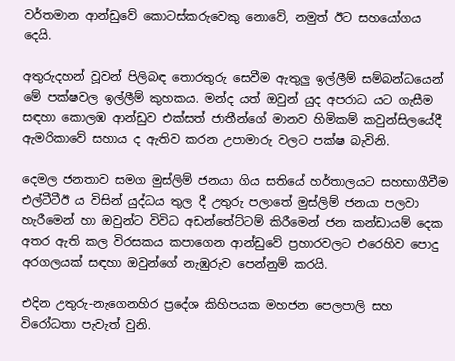වර්තමාන ආන්ඩුවේ කොටස්කරුවෙකු නොවේ, නමුත් ඊට සහයෝගය දෙයි.

අතුරුදහන් වූවන් පිලිබඳ තොරතුරු සෙවීම ඇතුලු ඉල්ලීම් සම්බන්ධයෙන් මේ පක්ෂවල ඉල්ලීම් කුහකය. මන්ද යත් ඔවුන් යුද අපරාධ යට ගැසීම සඳහා කොලඹ ආන්ඩුව එක්සත් ජාතීන්ගේ මානව හිමිකම් කවුන්සිලයේදී ඇමරිකාවේ සහාය ද ඇතිව කරන උපාමාරු වලට පක්ෂ බැවිනි.

දෙමල ජනතාව සමග මුස්ලිම් ජනයා ගිය සතියේ හර්තාලයට සහභාගීවීම එල්ටීටීඊ ය විසින් යුද්ධය තුල දී උතුරු පලාතේ මුස්ලිම් ජනයා පලවා හැරීමෙන් හා ඔවුන්ට විවිධ අඩන්තේට්ටම් කිරීමෙන් ජන කන්ඩායම් දෙක අතර ඇති කල විරසකය කපාගෙන ආන්ඩුවේ ප්‍රහාරවලට එරෙහිව පොදු අරගලයක් සඳහා ඔවුන්ගේ නැඹුරුව පෙන්නුම් කරයි.

එදින උතුරු-නැගෙනහිර ප්‍රදේශ කිහිපයක මහජන පෙලපාලි සහ විරෝධතා පැවැත් වුනි.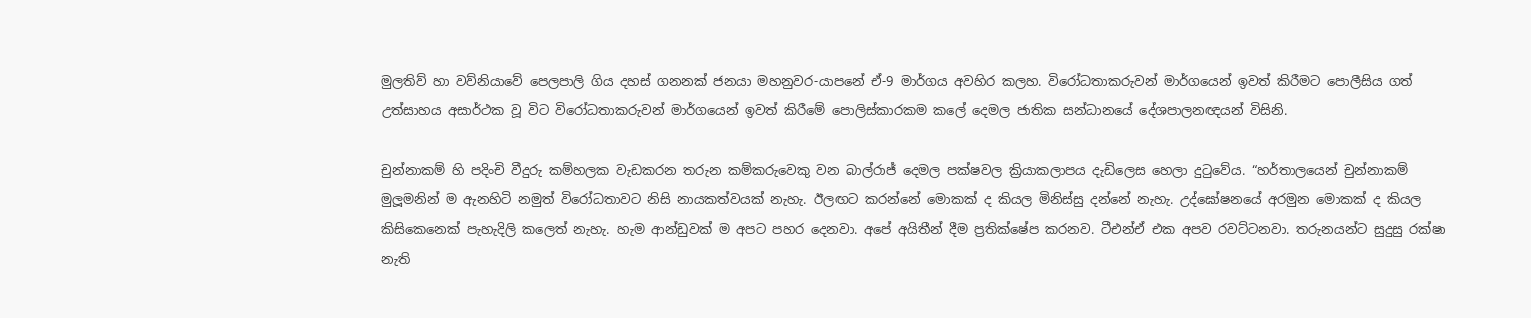මුලතිව් හා වව්නියාවේ පෙලපාලි ගිය දහස් ගනනක් ජනයා මහනුවර-යාපනේ ඒ-9 මාර්ගය අවහිර කලහ. විරෝධතාකරුවන් මාර්ගයෙන් ඉවත් කිරීමට පොලීසිය ගත් උත්සාහය අසාර්ථක වූ විට විරෝධතාකරුවන් මාර්ගයෙන් ඉවත් කිරීමේ පොලිස්කාරකම කලේ දෙමල ජාතික සන්ධානයේ දේශපාලනඥයන් විසිනි.

චුන්නාකම් හි පදිංචි වීදුරු කම්හලක වැඩකරන තරුන කම්කරුවෙකු වන බාල්රාජ් දෙමල පක්ෂවල ක්‍රියාකලාපය දැඩිලෙස හෙලා දුටුවේය. “හර්තාලයෙන් චුන්නාකම් මුලූමනින් ම ඇනහිටි නමුත් විරෝධතාවට නිසි නායකත්වයක් නැහැ. ඊලඟට කරන්නේ මොකක් ද කියල මිනිස්සු දන්නේ නැහැ. උද්ඝෝෂනයේ අරමුන මොකක් ද කියල කිසිකෙනෙක් පැහැදිලි කලෙත් නැහැ. හැම ආන්ඩුවක් ම අපට පහර දෙනවා. අපේ අයිතීන් දීම ප්‍රතික්ෂේප කරනව. ටීඑන්ඒ එක අපව රවට්ටනවා. තරුනයන්ට සුදුසු රක්ෂා නැති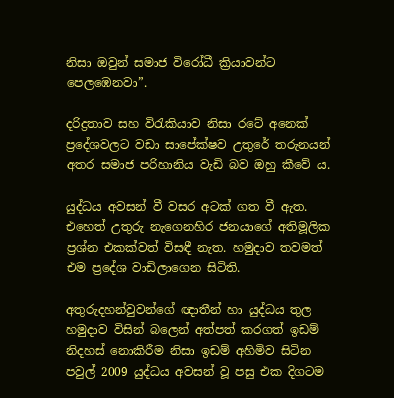නිසා ඔවුන් සමාජ විරෝධී ක්‍රියාවන්ට පෙලඹෙනවා”.

දරිද්‍රතාව සහ විරැකියාව නිසා රටේ අනෙක් ප්‍රදේශවලට වඩා සාපේක්ෂව උතුරේ තරුනයන් අතර සමාජ පරිහානිය වැඩි බව ඔහු කීවේ ය.

යුද්ධය අවසන් වී වසර අටක් ගත වී ඇත. එහෙත් උතුරු නැගෙනහිර ජනයාගේ අතිමූලික ප්‍රශ්න එකක්වත් විසඳී නැත. හමුදාව තවමත් එම ප්‍රදේශ වාඩිලාගෙන සිටිති.

අතුරුදහන්වුවන්ගේ ඥාතීන් හා යුද්ධය තුල හමුදාව විසින් බලෙන් අත්පත් කරගත් ඉඩම් නිදහස් නොකිරීම නිසා ඉඩම් අහිමිව සිටින පවුල් 2009 යුද්ධය අවසන් වූ පසු එක දිගටම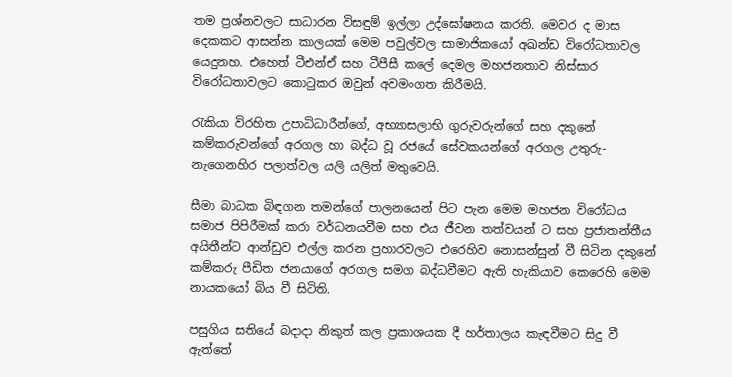තම ප්‍රශ්නවලට සාධාරන විසඳුම් ඉල්ලා උද්ඝෝෂනය කරති. මෙවර ද මාස දෙකකට ආසන්න කාලයක් මෙම පවුල්වල සාමාජිකයෝ අඛන්ඩ විරෝධතාවල යෙදුනහ. එහෙත් ටීඑන්ඒ සහ ටීපීසී කලේ දෙමල මහජනතාව නිස්සාර විරෝධතාවලට කොටුකර ඔවුන් අවමංගත කිරීමයි.

රැකියා විරහිත උපාධිධාරීන්ගේ, අභ්‍යාසලාභි ගුරුවරුන්ගේ සහ දකුනේ කම්කරුවන්ගේ අරගල හා බද්ධ වූ රජයේ සේවකයන්ගේ අරගල උතුරු-නැගෙනහිර පලාත්වල යලි යලිත් මතුවෙයි.

සීමා බාධක බිඳගන තමන්ගේ පාලනයෙන් පිට පැන මෙම මහජන විරෝධය සමාජ පිපිරීමක් කරා වර්ධනයවීම සහ එය ජීවන තත්වයන් ට සහ ප්‍රජාතන්තීය අයිතීන්ට ආන්ඩුව එල්ල කරන ප්‍රහාරවලට එරෙහිව නොසන්සුන් වී සිටින දකුනේ කම්කරු පීඩිත ජනයාගේ අරගල සමග බද්ධවීමට ඇති හැකියාව කෙරෙහි මෙම නායකයෝ බිය වී සිටිති.

පසුගිය සතියේ බදාදා නිකුත් කල ප්‍රකාශයක දී හර්තාලය කැඳවීමට සිදු වී ඇත්තේ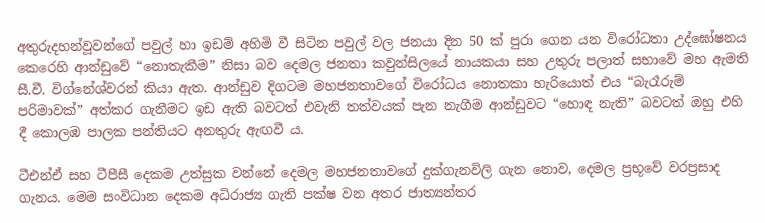අතුරුදහන්වූවන්ගේ පවුල් හා ඉඩම් අහිමි වී සිටින පවුල් වල ජනයා දින 50 ක් පුරා ගෙන යන විරෝධතා උද්ඝෝෂනය කෙරෙහි ආන්ඩුවේ “නොතැකීම” නිසා බව දෙමල ජනතා කවුන්සිලයේ නායකයා සහ උතුරු පලාත් සභාවේ මහ ඇමති සී.වී. විග්නේශ්වරන් කියා ඇත. ආන්ඩුව දිගටම මහජනතාවගේ විරෝධය නොතකා හැරියොත් එය “බැරෑරුම් පරිමාවක්” අත්කර ගැනීමට ඉඩ ඇති බවටත් එවැනි තත්වයක් පැන නැගීම ආන්ඩුවට “හොඳ නැති” බවටත් ඔහු එහි දී කොලඹ පාලක පන්තියට අනතුරු ඇඟවී ය.

ටීඑන්ඒ සහ ටීපීසී දෙකම උත්සුක වන්නේ දෙමල මහජනතාවගේ දුක්ගැනවිලි ගැන නොව, දෙමල ප්‍රභූවේ වරප්‍රසාද ගැනය. මෙම සංවිධාන දෙකම අධිරාජ්‍ය ගැති පක්ෂ වන අතර ජාත්‍යන්තර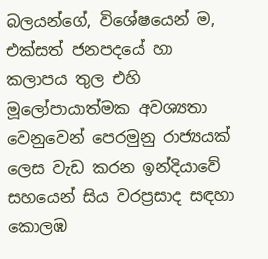බලයන්ගේ, විශේෂයෙන් ම, එක්සත් ජනපදයේ හා කලාපය තුල එහි මූලෝපායාත්මක අවශ්‍යතා වෙනුවෙන් පෙරමුනු රාජ්‍යයක් ලෙස වැඩ කරන ඉන්දියාවේ සහයෙන් සිය වරප්‍රසාද සඳහා කොලඹ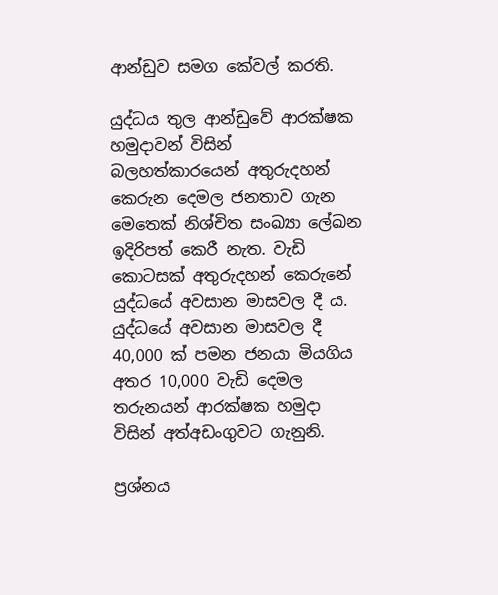ආන්ඩුව සමග කේවල් කරති.

යුද්ධය තුල ආන්ඩුවේ ආරක්ෂක හමුදාවන් විසින් බලහත්කාරයෙන් අතුරුදහන් කෙරුන දෙමල ජනතාව ගැන මෙතෙක් නිශ්චිත සංඛ්‍යා ලේඛන ඉදිරිපත් කෙරී නැත. වැඩි කොටසක් අතුරුදහන් කෙරුනේ යුද්ධයේ අවසාන මාසවල දී ය. යුද්ධයේ අවසාන මාසවල දී 40,000 ක් පමන ජනයා මියගිය අතර 10,000 වැඩි දෙමල තරුනයන් ආරක්ෂක හමුදා විසින් අත්අඩංගුවට ගැනුනි.

ප්‍රශ්නය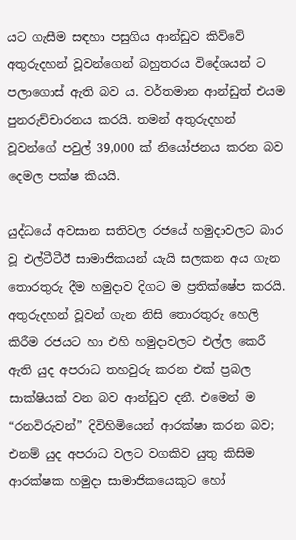යට ගැසීම සඳහා පසුගිය ආන්ඩුව කිව්වේ අතුරුදහන් වූවන්ගෙන් බහුතරය විදේශයන් ට පලාගොස් ඇති බව ය. වර්තමාන ආන්ඩුත් එයම පුනරුච්චාරනය කරයි. තමන් අතුරුදහන් වූවන්ගේ පවුල් 39,000 ක් නියෝජනය කරන බව දෙමල පක්ෂ කියයි.

යුද්ධයේ අවසාන සතිවල රජයේ හමුදාවලට බාර වූ එල්ටීටීඊ සාමාජිකයන් යැයි සලකන අය ගැන තොරතුරු දීම හමුදාව දිගට ම ප්‍රතික්ෂේප කරයි. අතුරුදහන් වූවන් ගැන නිසි තොරතුරු හෙලි කිරීම රජයට හා එහි හමුදාවලට එල්ල කෙරී ඇති යුද අපරාධ තහවුරු කරන එක් ප්‍රබල සාක්ෂියක් වන බව ආන්ඩුව දනී. එමෙන් ම “රනවිරුවන්” දිවිහිමියෙන් ආරක්ෂා කරන බව; එනම් යුද අපරාධ වලට වගකිව යුතු කිසිම ආරක්ෂක හමුදා සාමාජිකයෙකුට හෝ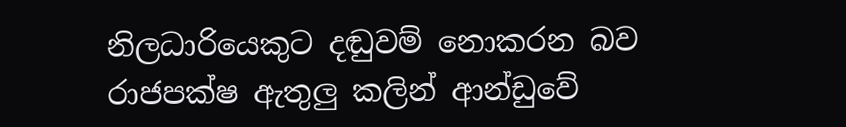නිලධාරියෙකුට දඬුවම් නොකරන බව රාජපක්ෂ ඇතුලු කලින් ආන්ඩුවේ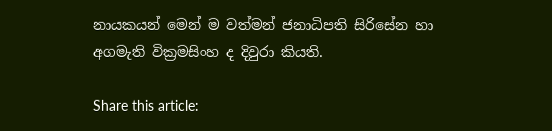නායකයන් මෙන් ම වත්මන් ජනාධිපති සිරිසේන හා අගමැති වික්‍රමසිංහ ද දිවුරා කියති.

Share this article: